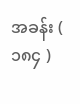အခန်း ( ၁၈၄ )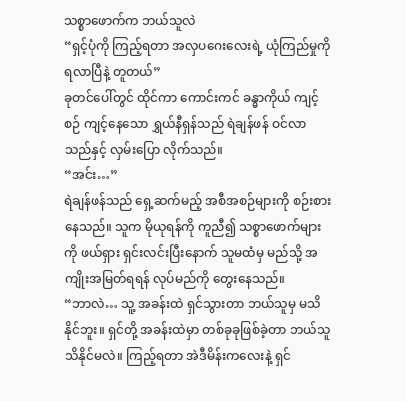သစ္စာဖောက်က ဘယ်သူလဲ
“ရှင့်ပုံကို ကြည့်ရတာ အလှပဂေးလေးရဲ့ ယုံကြည်မှုကို ရလာပြီနဲ့ တူတယ်”
ခုတင်ပေါ်တွင် ထိုင်ကာ ကောင်းကင် ခန္ဓာကိုယ် ကျင့်စဉ် ကျင့်နေသော ရွှယ်နီရှန်သည် ရဲချန်ဖန် ဝင်လာသည်နှင့် လှမ်းပြော လိုက်သည်။
“အင်း…”
ရဲချန်ဖန်သည် ရှေ့ဆက်မည့် အစီအစဉ်များကို စဉ်းစားနေသည်။ သူက မိုယုရန်ကို ကူညီ၍ သစ္စာဖောက်များကို ဖယ်ရှား ရှင်းလင်းပြီးနောက် သူမထံမှ မည်သို့ အကျိုးအမြတ်ရရန် လုပ်မည်ကို တွေးနေသည်။
“ဘာလဲ… သူ့ အခန်းထဲ ရှင်သွားတာ ဘယ်သူမှ မသိနိုင်ဘူး။ ရှင်တို့ အခန်းထဲမှာ တစ်ခုခုဖြစ်ခဲ့တာ ဘယ်သူသိနိုင်မလဲ။ ကြည့်ရတာ အဲဒီမိန်းကလေးနဲ့ ရှင်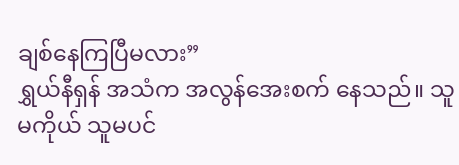ချစ်နေကြပြီမလား”
ရွှယ်နီရှန် အသံက အလွန်အေးစက် နေသည်။ သူမကိုယ် သူမပင်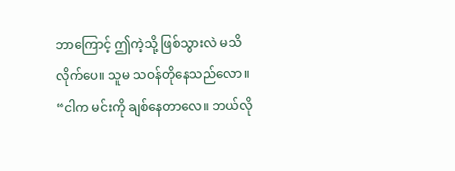ဘာကြောင့် ဤကဲ့သို့ ဖြစ်သွားလဲ မသိလိုက်ပေ။ သူမ သဝန်တိုနေသည်လော။
“ငါက မင်းကို ချစ်နေတာလေ။ ဘယ်လို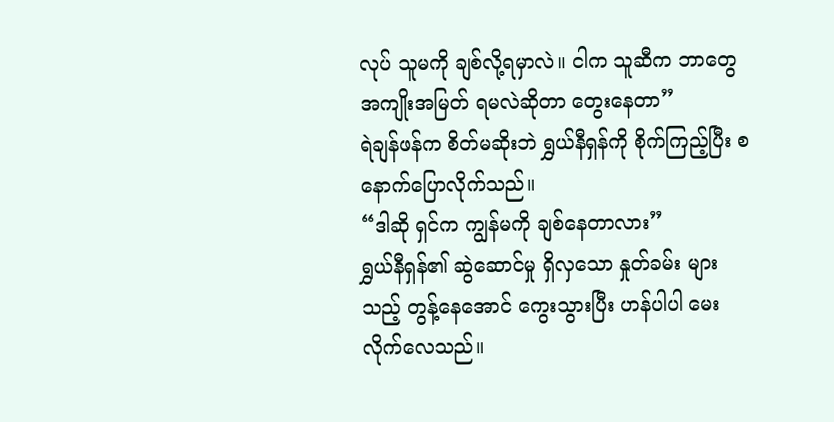လုပ် သူမကို ချစ်လို့ရမှာလဲ။ ငါက သူဆီက ဘာတွေ အကျိုးအမြတ် ရမလဲဆိုတာ တွေးနေတာ”
ရဲချန်ဖန်က စိတ်မဆိုးဘဲ ရွှယ်နီရှန်ကို စိုက်ကြည့်ပြီး စနောက်ပြောလိုက်သည်။
“ဒါဆို ရှင်က ကျွန်မကို ချစ်နေတာလား”
ရွှယ်နီရှန်၏ ဆွဲဆောင်မှု ရှိလှသော နှုတ်ခမ်း များသည့် တွန့်နေအောင် ကွေးသွားပြီး ဟန်ပါပါ မေးလိုက်လေသည်။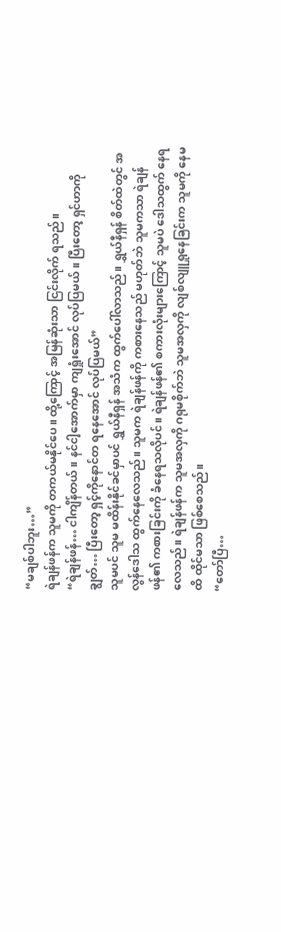“မချစ်ပါဘူး…”
ရဲချန်ဖန်က သူမကို တကယ်မနိုင်ပေ။ ထို့ကြောင့် အမြန်ဆုံးသာ ငြင်းလိုက် ရသည်။
“ရဲချန်ဖန်… ငါကျိန်တယ်။ နင်ငါ့အောက်မှာ ကျရှုံးအောင် လုပ်ပြမယ်။ ပြီးတော့ ရှင်ဟာကို ချွတ်… ပြီးတော့ ရှင့်ကိုနောင်တ ရနေအောင် လုပ်ပြမယ်”
သူမပင် သူမ မထိန်းနိုင်ခင်မှာပင် ရွှယ်နီရှန် အသံက ထွက်ပေါ်လာသည်။ ရွှယ်နီရှန် စိတ်ထဲတွင် အလွန်ဒေါသ ထွက်နေလေသည်။ သူမက ရဲချန်ဖန်ကို ကစားနေသည် မဟုတ်ဘဲ သူမကသာ ရဲချန်ဖန်၏ ကစားခြင်းကို ခံနေရသလိုပင်။ ရဲချန်ဖန်၏ စကားလုံးများကြောင့် သူမပဲ ဒေါသထွက် နေရလေသည်။ ရဲချန်ဖန်က သူမအလှကို ဂရုမစိုက်ဘဲ သူမအလှကို လျစ်လျူရှုနေခြင်းက သူမကို နေမထိ ထိုင်မသာ ဖြစ်စေသည်။
“တော်ပြီ…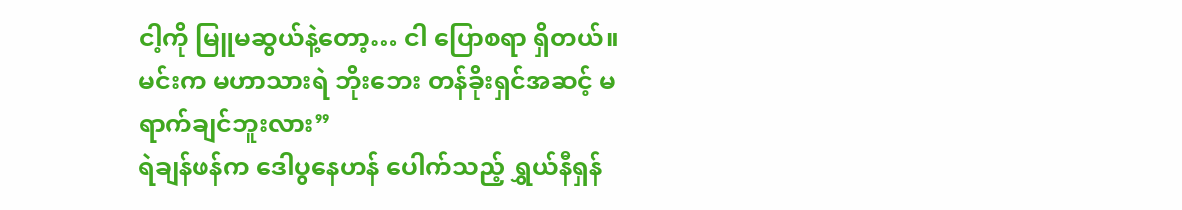ငါ့ကို မြူမဆွယ်နဲ့တော့… ငါ ပြောစရာ ရှိတယ်။ မင်းက မဟာသားရဲ ဘိုးဘေး တန်ခိုးရှင်အဆင့် မရာက်ချင်ဘူးလား”
ရဲချန်ဖန်က ဒေါပွနေဟန် ပေါက်သည့် ရွှယ်နီရှန်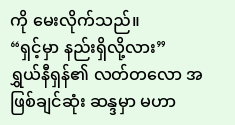ကို မေးလိုက်သည်။
“ရှင့်မှာ နည်းရှိလို့လား”
ရွှယ်နီရှန်၏ လတ်တလော အဖြစ်ချင်ဆုံး ဆန္ဒမှာ မဟာ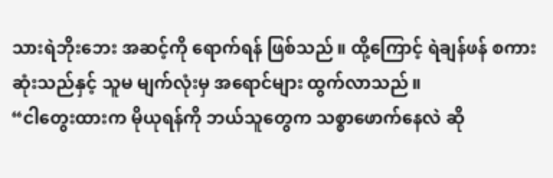သားရဲဘိုးဘေး အဆင့်ကို ရောက်ရန် ဖြစ်သည်။ ထို့ကြောင့် ရဲချန်ဖန် စကားဆုံးသည်နှင့် သူမ မျက်လုံးမှ အရောင်များ ထွက်လာသည်။
“ငါတွေးထားက မိုယုရန်ကို ဘယ်သူတွေက သစ္စာဖောက်နေလဲ ဆို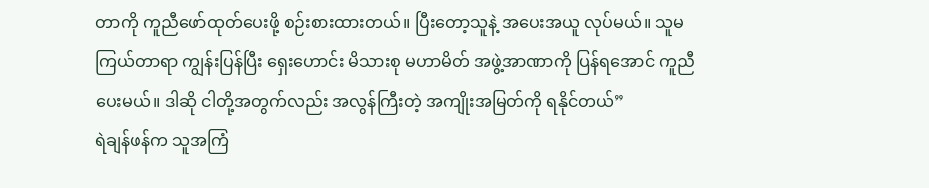တာကို ကူညီဖော်ထုတ်ပေးဖို့ စဉ်းစားထားတယ်။ ပြီးတော့သူနဲ့ အပေးအယူ လုပ်မယ်။ သူမ ကြယ်တာရာ ကျွန်းပြန်ပြီး ရှေးဟောင်း မိသားစု မဟာမိတ် အဖွဲ့အာဏာကို ပြန်ရအောင် ကူညီပေးမယ်။ ဒါဆို ငါတို့အတွက်လည်း အလွန်ကြီးတဲ့ အကျိုးအမြတ်ကို ရနိုင်တယ်”
ရဲချန်ဖန်က သူအကြံ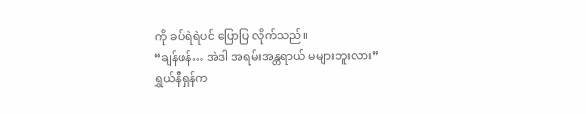ကို ခပ်ရဲရဲပင် ပြောပြ လိုက်သည်။
“ချန်ဖန်… အဲဒါ အရမ်းအန္တရာယ် မများဘူးလား”
ရွှယ်နီရှန်က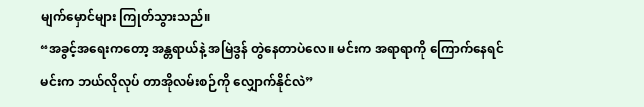မျက်မှောင်များ ကြုတ်သွားသည်။
“အခွင့်အရေးကတော့ အန္တရာယ်နဲ့ အမြဲဒွန် တွဲနေတာပဲလေ။ မင်းက အရာရာကို ကြောက်နေရင် မင်းက ဘယ်လိုလုပ် တာအိုလမ်းစဉ်ကို လျှောက်နိုင်လဲ”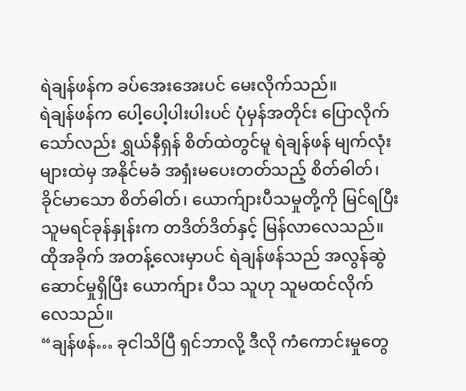ရဲချန်ဖန်က ခပ်အေးအေးပင် မေးလိုက်သည်။
ရဲချန်ဖန်က ပေါ့ပေါ့ပါးပါးပင် ပုံမှန်အတိုင်း ပြောလိုက်သော်လည်း ရွှယ်နီရှန် စိတ်ထဲတွင်မူ ရဲချန်ဖန် မျက်လုံးများထဲမှ အနိုင်မခံ အရှံးမပေးတတ်သည့် စိတ်ဓါတ်၊ ခိုင်မာသော စိတ်ဓါတ်၊ ယောက်ျားပီသမှုတို့ကို မြင်ရပြီး သူမရင်ခုန်နှုန်းက တဒိတ်ဒိတ်နှင့် မြန်လာလေသည်။ ထိုအခိုက် အတန့်လေးမှာပင် ရဲချန်ဖန်သည် အလွန်ဆွဲဆောင်မှုရှိပြီး ယောက်ျား ပီသ သူဟု သူမထင်လိုက် လေသည်။
“ချန်ဖန်… ခုငါသိပြီ ရှင်ဘာလို့ ဒီလို ကံကောင်းမှုတွေ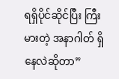ရရှိပိုင်ဆိုင်ပြီး ကြီးမားတဲ့ အနာဂါတ် ရှိနေလဲဆိုတာ”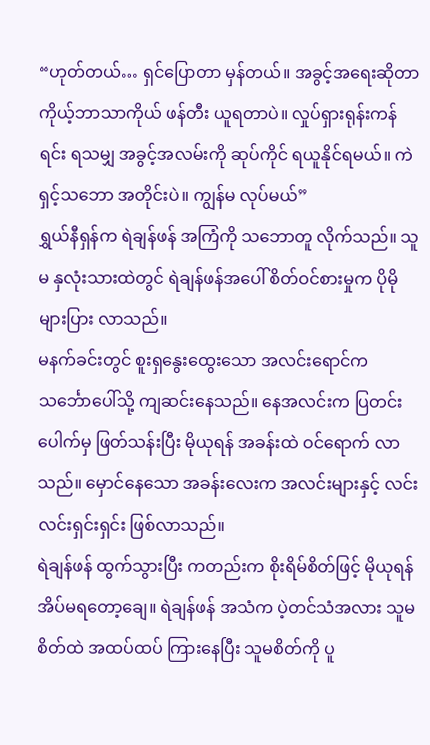“ဟုတ်တယ်… ရှင်ပြောတာ မှန်တယ်။ အခွင့်အရေးဆိုတာ ကိုယ့်ဘာသာကိုယ် ဖန်တီး ယူရတာပဲ။ လှုပ်ရှားရုန်းကန်ရင်း ရသမျှ အခွင့်အလမ်းကို ဆုပ်ကိုင် ရယူနိုင်ရမယ်။ ကဲ ရှင့်သဘော အတိုင်းပဲ။ ကျွန်မ လုပ်မယ်”
ရွှယ်နီရှန်က ရဲချန်ဖန် အကြံကို သဘောတူ လိုက်သည်။ သူမ နှလုံးသားထဲတွင် ရဲချန်ဖန်အပေါ် စိတ်ဝင်စားမှုက ပိုမိုများပြား လာသည်။
မနက်ခင်းတွင် စူးရှနွေးထွေးသော အလင်းရောင်က သင်္ဘောပေါ်သို့ ကျဆင်းနေသည်။ နေအလင်းက ပြတင်းပေါက်မှ ဖြတ်သန်းပြီး မိုယုရန် အခန်းထဲ ဝင်ရောက် လာသည်။ မှောင်နေသော အခန်းလေးက အလင်းများနှင့် လင်းလင်းရှင်းရှင်း ဖြစ်လာသည်။
ရဲချန်ဖန် ထွက်သွားပြီး ကတည်းက စိုးရိမ်စိတ်ဖြင့် မိုယုရန် အိပ်မရတော့ချေ။ ရဲချန်ဖန် အသံက ပဲ့တင်သံအလား သူမ စိတ်ထဲ အထပ်ထပ် ကြားနေပြီး သူမစိတ်ကို ပူ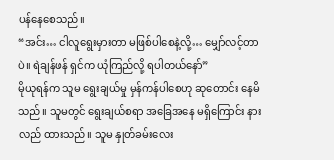ပန်နေစေသည်။
“အင်း… ငါလူရွေးမှားတာ မဖြစ်ပါစေနဲ့လို့… မျှော်လင့်တာပဲ။ ရဲချန်ဖန် ရှင်က ယုံကြည်လို့ ရပါတယ်နော်”
မိုယုရန်က သူမ ရွေးချယ်မှု မှန်ကန်ပါစေဟု ဆုတောင်း နေမိသည်။ သူမတွင် ရွေးချယ်စရာ အခြေအနေ မရှိကြောင်း နားလည် ထားသည်။ သူမ နှုတ်ခမ်းလေး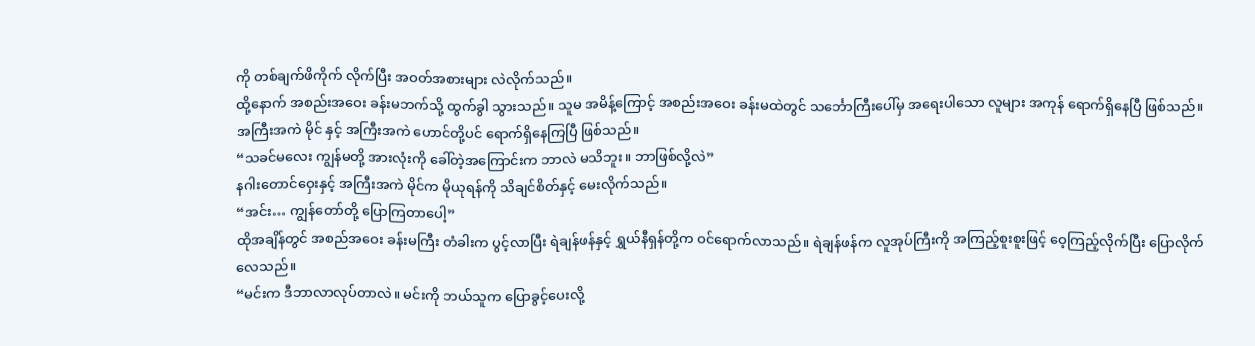ကို တစ်ချက်ဖိကိုက် လိုက်ပြီး အဝတ်အစားများ လဲလိုက်သည်။
ထို့နောက် အစည်းအဝေး ခန်းမဘက်သို့ ထွက်ခွါ သွားသည်။ သူမ အမိန့်ကြောင့် အစည်းအဝေး ခန်းမထဲတွင် သင်္ဘောကြီးပေါ်မှ အရေးပါသော လူများ အကုန် ရောက်ရှိနေပြီ ဖြစ်သည်။ အကြီးအကဲ မိုင် နှင့် အကြီးအကဲ ဟောင်တို့ပင် ရောက်ရှိနေကြပြီ ဖြစ်သည်။
“သခင်မလေး ကျွန်မတို့ အားလုံးကို ခေါ်တဲ့အကြောင်းက ဘာလဲ မသိဘူး။ ဘာဖြစ်လို့လဲ”
နဂါးတောင်ဝှေးနှင့် အကြီးအကဲ မိုင်က မိုယုရန်ကို သိချင်စိတ်နှင့် မေးလိုက်သည်။
“အင်း… ကျွန်တော်တို့ ပြောကြတာပေါ့”
ထိုအချိန်တွင် အစည်အဝေး ခန်းမကြီး တံခါးက ပွင့်လာပြီး ရဲချန်ဖန်နှင့် ရွှယ်နီရှန်တို့က ဝင်ရောက်လာသည်။ ရဲချန်ဖန်က လူအုပ်ကြီးကို အကြည့်စူးစူးဖြင့် ဝေ့ကြည့်လိုက်ပြီး ပြောလိုက်လေသည်။
“မင်းက ဒီဘာလာလုပ်တာလဲ။ မင်းကို ဘယ်သူက ပြောခွင့်ပေးလို့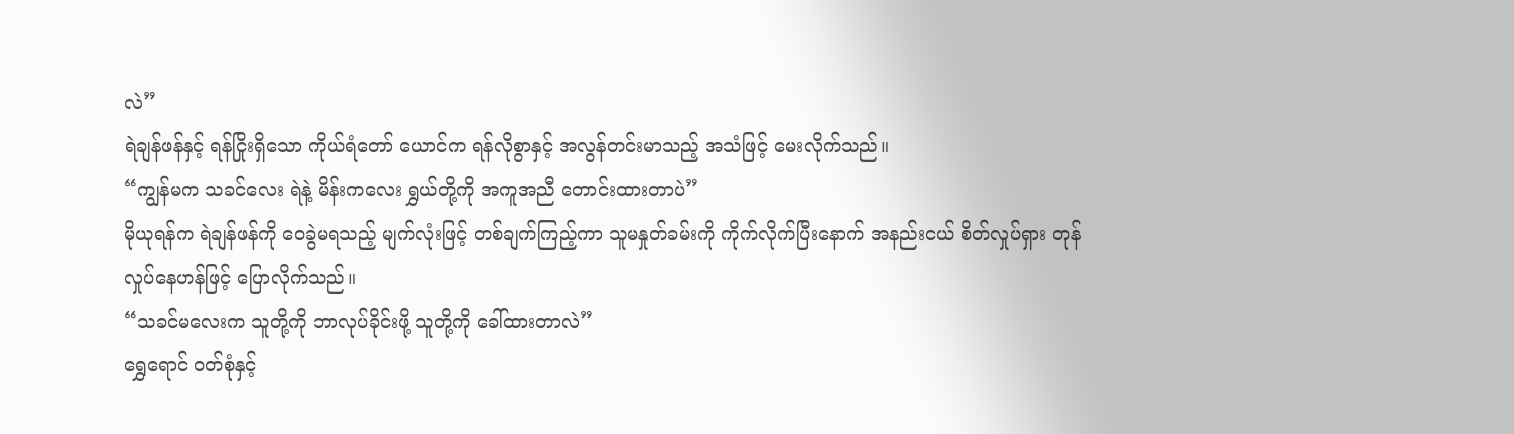လဲ”
ရဲချန်ဖန်နှင့် ရန်ငြိုးရှိသော ကိုယ်ရံတော် ယောင်က ရန်လိုစွာနှင့် အလွန်တင်းမာသည့် အသံဖြင့် မေးလိုက်သည်။
“ကျွန်မက သခင်လေး ရဲနဲ့ မိန်းကလေး ရွှယ်တို့ကို အကူအညီ တောင်းထားတာပဲ”
မိုယုရန်က ရဲချန်ဖန်ကို ဝေခွဲမရသည့် မျက်လုံးဖြင့် တစ်ချက်ကြည့်ကာ သူမနှုတ်ခမ်းကို ကိုက်လိုက်ပြီးနောက် အနည်းငယ် စိတ်လှုပ်ရှား တုန်လှုပ်နေဟန်ဖြင့် ပြောလိုက်သည်။
“သခင်မလေးက သူတို့ကို ဘာလုပ်ခိုင်းဖို့ သူတို့ကို ခေါ်ထားတာလဲ”
ရွှေရောင် ဝတ်စုံနှင့်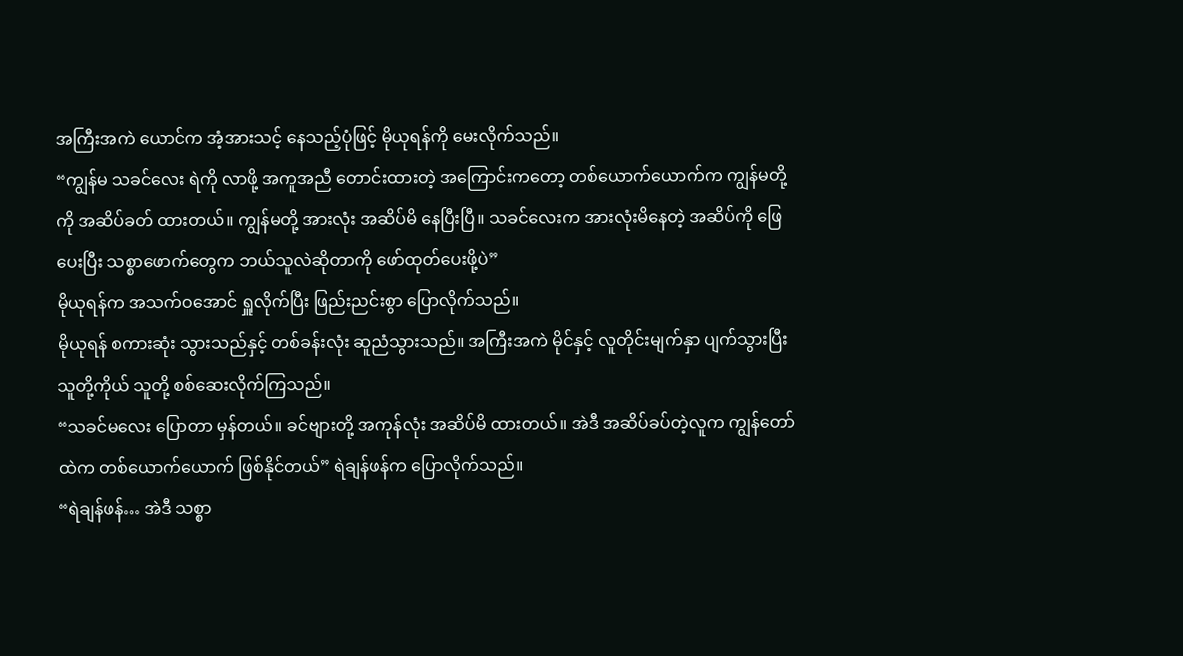အကြီးအကဲ ယောင်က အံ့အားသင့် နေသည့်ပုံဖြင့် မိုယုရန်ကို မေးလိုက်သည်။
“ကျွန်မ သခင်လေး ရဲကို လာဖို့ အကူအညီ တောင်းထားတဲ့ အကြောင်းကတော့ တစ်ယောက်ယောက်က ကျွန်မတို့ကို အဆိပ်ခတ် ထားတယ်။ ကျွန်မတို့ အားလုံး အဆိပ်မိ နေပြီးပြီ။ သခင်လေးက အားလုံးမိနေတဲ့ အဆိပ်ကို ဖြေပေးပြီး သစ္စာဖောက်တွေက ဘယ်သူလဲဆိုတာကို ဖော်ထုတ်ပေးဖို့ပဲ”
မိုယုရန်က အသက်ဝအောင် ရှူလိုက်ပြီး ဖြည်းညင်းစွာ ပြောလိုက်သည်။
မိုယုရန် စကားဆုံး သွားသည်နှင့် တစ်ခန်းလုံး ဆူညံသွားသည်။ အကြီးအကဲ မိုင်နှင့် လူတိုင်းမျက်နှာ ပျက်သွားပြီး သူတို့ကိုယ် သူတို့ စစ်ဆေးလိုက်ကြသည်။
“သခင်မလေး ပြောတာ မှန်တယ်။ ခင်ဗျားတို့ အကုန်လုံး အဆိပ်မိ ထားတယ်။ အဲဒီ အဆိပ်ခပ်တဲ့လူက ကျွန်တော်ထဲက တစ်ယောက်ယောက် ဖြစ်နိုင်တယ်” ရဲချန်ဖန်က ပြောလိုက်သည်။
“ရဲချန်ဖန်… အဲဒီ သစ္စာ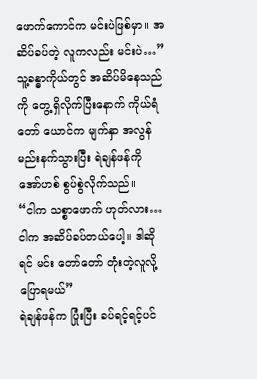ဖောက်ကောင်က မင်းပဲဖြစ်မှာ။ အဆိပ်ခပ်တဲ့ လူကလည်း မင်းပဲ…”
သူ့ခန္ဓာကိုယ်တွင် အဆိပ်မိနေသည်ကို တွေ့ရှိလိုက်ပြီးနောက် ကိုယ်ရံတော် ယောင်က မျက်နှာ အလွန်မည်းနက်သွားပြီး ရဲချန်ဖန်ကို အော်ဟစ် စွပ်စွဲလိုက်သည်။
“ငါက သစ္စာဖောက် ဟုတ်လား… ငါက အဆိပ်ခပ်တယ်ပေါ့။ ဒါဆိုရင် မင်း တော်တော် တုံးတဲ့လူလို့ ပြောရမယ်”
ရဲချန်ဖန်က ပြုံးပြီး ခပ်ရင့်ရင့်ပင်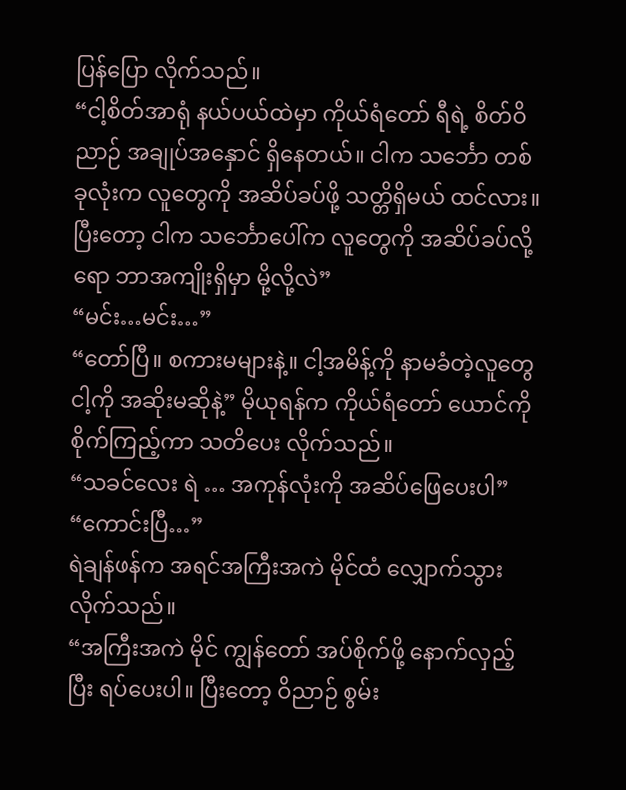ပြန်ပြော လိုက်သည်။
“ငါ့စိတ်အာရုံ နယ်ပယ်ထဲမှာ ကိုယ်ရံတော် ရီရဲ့ စိတ်ဝိညာဉ် အချုပ်အနှောင် ရှိနေတယ်။ ငါက သင်္ဘော တစ်ခုလုံးက လူတွေကို အဆိပ်ခပ်ဖို့ သတ္တိရှိမယ် ထင်လား။ ပြီးတော့ ငါက သင်္ဘောပေါ်က လူတွေကို အဆိပ်ခပ်လို့ရော ဘာအကျိုးရှိမှာ မို့လို့လဲ”
“မင်း…မင်း…”
“တော်ပြီ။ စကားမများနဲ့။ ငါ့အမိန့်ကို နာမခံတဲ့လူတွေ ငါ့ကို အဆိုးမဆိုနဲ့” မိုယုရန်က ကိုယ်ရံတော် ယောင်ကို စိုက်ကြည့်ကာ သတိပေး လိုက်သည်။
“သခင်လေး ရဲ … အကုန်လုံးကို အဆိပ်ဖြေပေးပါ”
“ကောင်းပြီ…”
ရဲချန်ဖန်က အရင်အကြီးအကဲ မိုင်ထံ လျှောက်သွားလိုက်သည်။
“အကြီးအကဲ မိုင် ကျွန်တော် အပ်စိုက်ဖို့ နောက်လှည့်ပြီး ရပ်ပေးပါ။ ပြီးတော့ ဝိညာဉ် စွမ်း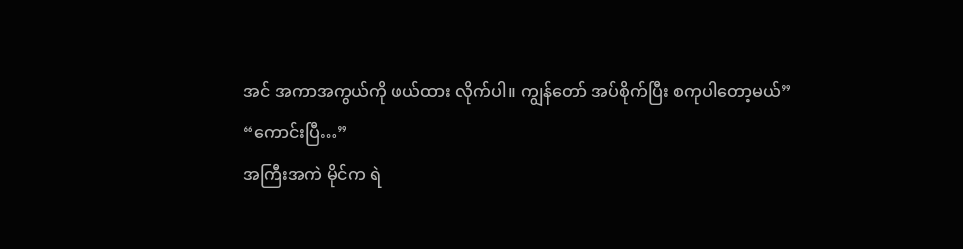အင် အကာအကွယ်ကို ဖယ်ထား လိုက်ပါ။ ကျွန်တော် အပ်စိုက်ပြီး စကုပါတော့မယ်”
“ကောင်းပြီ…”
အကြီးအကဲ မိုင်က ရဲ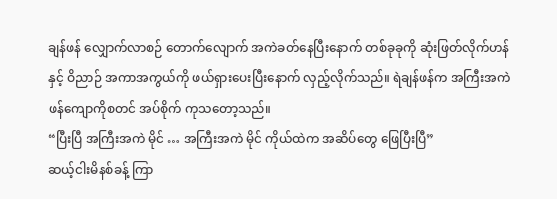ချန်ဖန် လျှောက်လာစဉ် တောက်လျောက် အကဲခတ်နေပြီးနောက် တစ်ခုခုကို ဆုံးဖြတ်လိုက်ဟန်နှင့် ဝိညာဉ် အကာအကွယ်ကို ဖယ်ရှားပေးပြီးနောက် လှည့်လိုက်သည်။ ရဲချန်ဖန်က အကြီးအကဲ ဖန်ကျောကိုစတင် အပ်စိုက် ကုသတော့သည်။
“ပြီးပြီ အကြီးအကဲ မိုင် … အကြီးအကဲ မိုင် ကိုယ်ထဲက အဆိပ်တွေ ဖြေပြီးပြီ”
ဆယ့်ငါးမိနစ်ခန့် ကြာ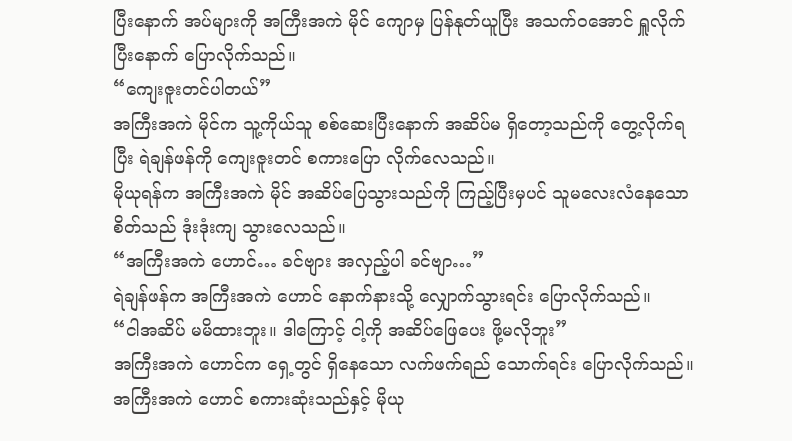ပြီးနောက် အပ်များကို အကြီးအကဲ မိုင် ကျောမှ ပြန်နုတ်ယူပြီး အသက်ဝအောင် ရှူလိုက်ပြီးနောက် ပြောလိုက်သည်။
“ကျေးဇူးတင်ပါတယ်”
အကြီးအကဲ မိုင်က သူ့ကိုယ်သူ စစ်ဆေးပြီးနောက် အဆိပ်မ ရှိတော့သည်ကို တွေ့လိုက်ရပြီး ရဲချန်ဖန်ကို ကျေးဇူးတင် စကားပြော လိုက်လေသည်။
မိုယုရန်က အကြီးအကဲ မိုင် အဆိပ်ပြေသွားသည်ကို ကြည့်ပြီးမှပင် သူမလေးလံနေသော စိတ်သည် ဒုံးဒုံးကျ သွားလေသည်။
“အကြီးအကဲ ဟောင်… ခင်ဗျား အလှည့်ပါ ခင်ဗျာ…”
ရဲချန်ဖန်က အကြီးအကဲ ဟောင် နောက်နားသို့ လျှောက်သွားရင်း ပြောလိုက်သည်။
“ငါအဆိပ် မမိထားဘူး။ ဒါကြောင့် ငါ့ကို အဆိပ်ဖြေပေး ဖို့မလိုဘူး”
အကြီးအကဲ ဟောင်က ရှေ့တွင် ရှိနေသော လက်ဖက်ရည် သောက်ရင်း ပြောလိုက်သည်။
အကြီးအကဲ ဟောင် စကားဆုံးသည်နှင့် မိုယု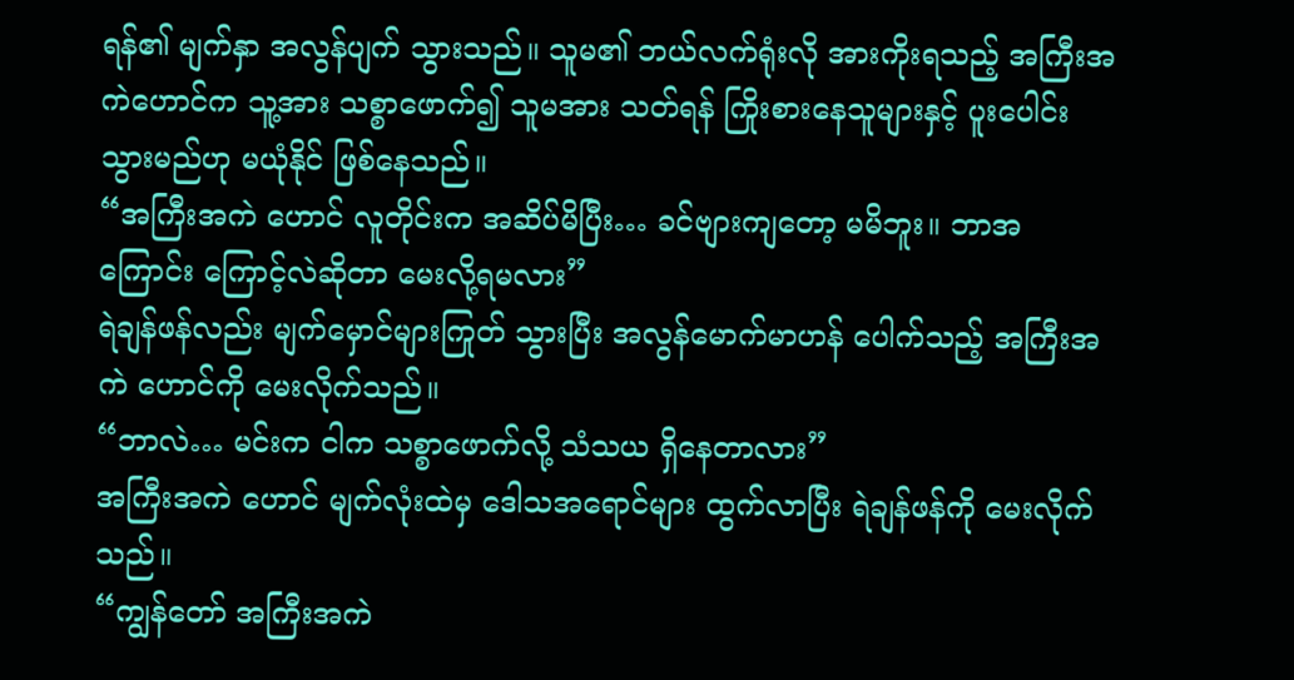ရန်၏ မျက်နှာ အလွန်ပျက် သွားသည်။ သူမ၏ ဘယ်လက်ရုံးလို အားကိုးရသည့် အကြီးအကဲဟောင်က သူ့အား သစ္စာဖောက်၍ သူမအား သတ်ရန် ကြိုးစားနေသူများနှင့် ပူးပေါင်းသွားမည်ဟု မယုံနိုင် ဖြစ်နေသည်။
“အကြီးအကဲ ဟောင် လူတိုင်းက အဆိပ်မိပြီး… ခင်ဗျားကျတော့ မမိဘူး။ ဘာအကြောင်း ကြောင့်လဲဆိုတာ မေးလို့ရမလား”
ရဲချန်ဖန်လည်း မျက်မှောင်များကြုတ် သွားပြီး အလွန်မောက်မာဟန် ပေါက်သည့် အကြီးအကဲ ဟောင်ကို မေးလိုက်သည်။
“ဘာလဲ… မင်းက ငါက သစ္စာဖောက်လို့ သံသယ ရှိနေတာလား”
အကြီးအကဲ ဟောင် မျက်လုံးထဲမှ ဒေါသအရောင်များ ထွက်လာပြီး ရဲချန်ဖန်ကို မေးလိုက်သည်။
“ကျွန်တော် အကြီးအကဲ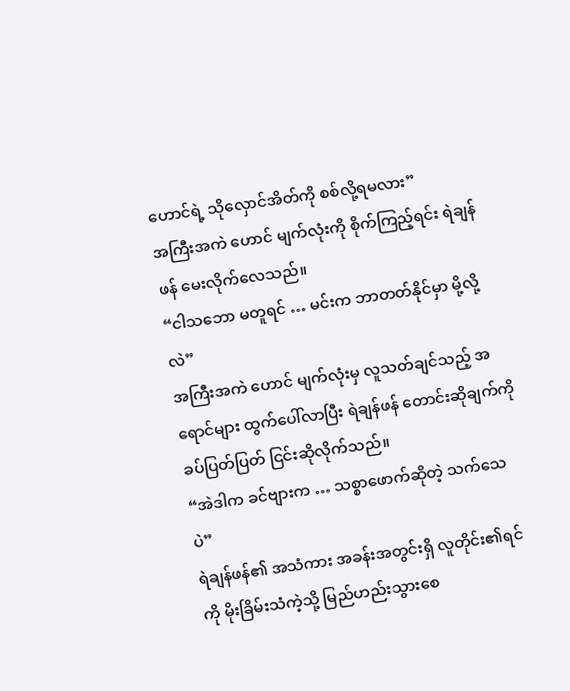ဟောင်ရဲ့ သိုလှောင်အိတ်ကို စစ်လို့ရမလား”
အကြီးအကဲ ဟောင် မျက်လုံးကို စိုက်ကြည့်ရင်း ရဲချန်ဖန် မေးလိုက်လေသည်။
“ငါသဘော မတူရင် … မင်းက ဘာတတ်နိုင်မှာ မို့လို့လဲ”
အကြီးအကဲ ဟောင် မျက်လုံးမှ လူသတ်ချင်သည့် အရောင်များ ထွက်ပေါ်လာပြီး ရဲချန်ဖန် တောင်းဆိုချက်ကို ခပ်ပြတ်ပြတ် ငြင်းဆိုလိုက်သည်။
“အဲဒါက ခင်ဗျားက … သစ္စာဖောက်ဆိုတဲ့ သက်သေပဲ”
ရဲချန်ဖန်၏ အသံကား အခန်းအတွင်းရှိ လူတိုင်း၏ရင်ကို မိုးခြိမ်းသံကဲ့သို့ မြည်ဟည်းသွားစေ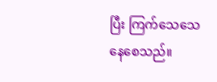ပြီး ကြက်သေသေ နေစေသည်။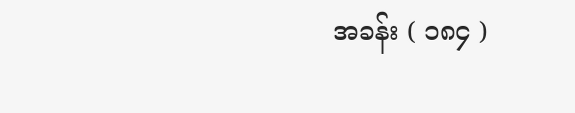အခန်း ( ၁၈၄ )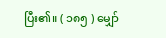ပြီး၏။ ( ၁၈၅ ) မျှော်